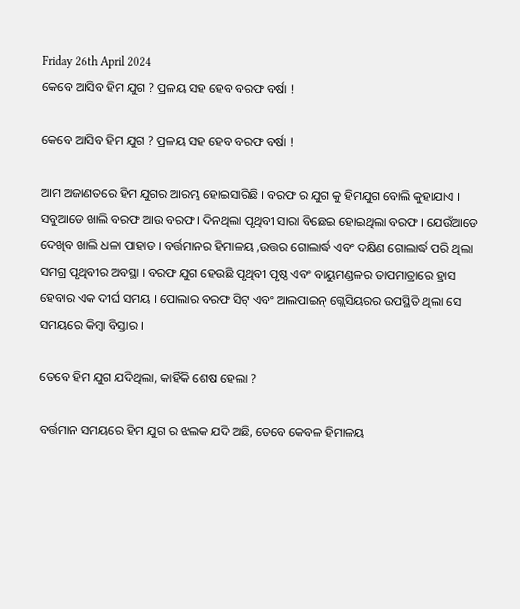Friday 26th April 2024
କେବେ ଆସିବ ହିମ ଯୁଗ ? ପ୍ରଳୟ ସହ ହେବ ବରଫ ବର୍ଷା !

କେବେ ଆସିବ ହିମ ଯୁଗ ? ପ୍ରଳୟ ସହ ହେବ ବରଫ ବର୍ଷା !

ଆମ ଅଜାଣତରେ ହିମ ଯୁଗର ଆରମ୍ଭ ହୋଇସାରିଛି । ବରଫ ର ଯୁଗ କୁ ହିମଯୁଗ ବୋଲି କୁହାଯାଏ । ସବୁଆଡେ ଖାଲି ବରଫ ଆଉ ବରଫ । ଦିନଥିଲା ପୃଥିବୀ ସାରା ବିଛେଇ ହୋଇଥିଲା ବରଫ । ଯେଉଁଆଡେ ଦେଖିବ ଖାଲି ଧଳା ପାହାଡ । ବର୍ତ୍ତମାନର ହିମାଳୟ ,ଉତ୍ତର ଗୋଲାର୍ଦ୍ଧ ଏବଂ ଦକ୍ଷିଣ ଗୋଲାର୍ଦ୍ଧ ପରି ଥିଲା ସମଗ୍ର ପୃଥିବୀର ଅବସ୍ଥା । ବରଫ ଯୁଗ ହେଉଛି ପୃଥିବୀ ପୃଷ୍ଠ ଏବଂ ବାୟୁମଣ୍ଡଳର ତାପମାତ୍ରାରେ ହ୍ରାସ ହେବାର ଏକ ଦୀର୍ଘ ସମୟ । ପୋଲାର ବରଫ ସିଟ୍ ଏବଂ ଆଲପାଇନ୍ ଗ୍ଲେସିୟରର ଉପସ୍ଥିତି ଥିଲା ସେ ସମୟରେ କିମ୍ବା ବିସ୍ତାର ।

ତେବେ ହିମ ଯୁଗ ଯଦିଥିଲା, କାହିଁକି ଶେଷ ହେଲା ?

ବର୍ତ୍ତମାନ ସମୟରେ ହିମ ଯୁଗ ର ଝଲକ ଯଦି ଅଛି, ତେବେ କେବଳ ହିମାଳୟ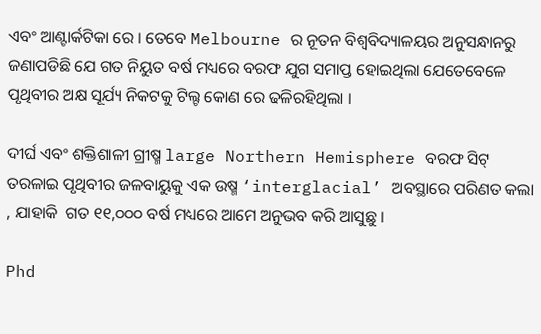ଏବଂ ଆଣ୍ଟାର୍କଟିକା ରେ । ତେବେ Melbourne ର ନୂତନ ବିଶ୍ୱବିଦ୍ୟାଳୟର ଅନୁସନ୍ଧାନରୁ ଜଣାପଡିଛି ଯେ ଗତ ନିୟୁତ ବର୍ଷ ମଧ୍ୟରେ ବରଫ ଯୁଗ ସମାପ୍ତ ହୋଇଥିଲା ଯେତେବେଳେ ପୃଥିବୀର ଅକ୍ଷ ସୂର୍ଯ୍ୟ ନିକଟକୁ ଟିଲ୍ଟ କୋଣ ରେ ଢଳିରହିଥିଲା ।

ଦୀର୍ଘ ଏବଂ ଶକ୍ତିଶାଳୀ ଗ୍ରୀଷ୍ମ large Northern Hemisphere ବରଫ ସିଟ୍ ତରଳାଇ ପୃଥିବୀର ଜଳବାୟୁକୁ ଏକ ଉଷ୍ମ ‘interglacial’ ଅବସ୍ଥାରେ ପରିଣତ କଲା , ଯାହାକି  ଗତ ୧୧,୦୦୦ ବର୍ଷ ମଧ୍ୟରେ ଆମେ ଅନୁଭବ କରି ଆସୁଛୁ ।

Phd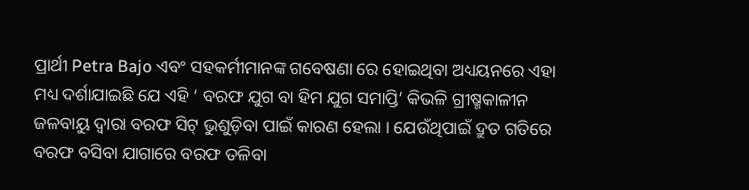ପ୍ରାର୍ଥୀ Petra Bajo ଏବଂ ସହକର୍ମୀମାନଙ୍କ ଗବେଷଣା ରେ ହୋଇଥିବା ଅଧ୍ୟୟନରେ ଏହା ମଧ୍ୟ ଦର୍ଶାଯାଇଛି ଯେ ଏହି ‘ ବରଫ ଯୁଗ ବା ହିମ ଯୁଗ ସମାପ୍ତି’ କିଭଳି ଗ୍ରୀଷ୍ମକାଳୀନ ଜଳବାୟୁ ଦ୍ୱାରା ବରଫ ସିଟ୍ ଭୁଶୁଡ଼ିବା ପାଇଁ କାରଣ ହେଲା । ଯେଉଁଥିପାଇଁ ଦ୍ରୁତ ଗତିରେ ବରଫ ବସିବା ଯାଗାରେ ବରଫ ତଳିବା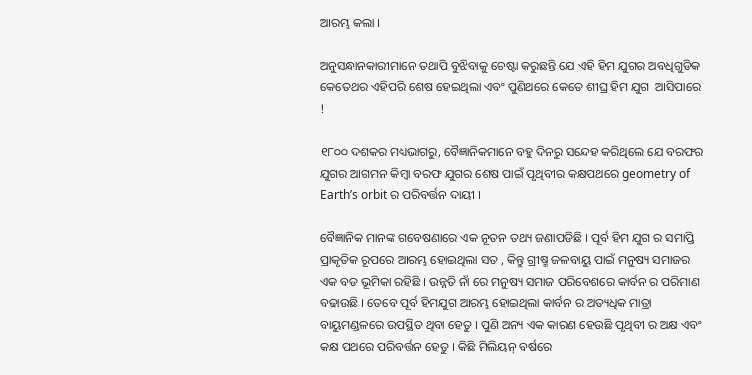ଆରମ୍ଭ କଲା ।

ଅନୁସନ୍ଧାନକାରୀମାନେ ତଥାପି ବୁଝିବାକୁ ଚେଷ୍ଟା କରୁଛନ୍ତି ଯେ ଏହି ହିମ ଯୁଗର ଅବଧିଗୁଡିକ କେତେଥର ଏହିପରି ଶେଷ ହେଇଥିଲା ଏବଂ ପୁଣିଥରେ କେତେ ଶୀଘ୍ର ହିମ ଯୁଗ  ଆସିପାରେ !

୧୮୦୦ ଦଶକର ମଧ୍ୟଭାଗରୁ, ବୈଜ୍ଞାନିକମାନେ ବହୁ ଦିନରୁ ସନ୍ଦେହ କରିଥିଲେ ଯେ ବରଫର ଯୁଗର ଆଗମନ କିମ୍ବା ବରଫ ଯୁଗର ଶେଷ ପାଇଁ ପୃଥିବୀର କକ୍ଷପଥରେ geometry of Earth’s orbit ର ପରିବର୍ତ୍ତନ ଦାୟୀ ।

ବୈଜ୍ଞାନିକ ମାନଙ୍କ ଗବେଷଣାରେ ଏକ ନୂତନ ତଥ୍ୟ ଜଣାପଡିଛି । ପୂର୍ବ ହିମ ଯୁଗ ର ସମାପ୍ତି ପ୍ରାକୃତିକ ରୂପରେ ଆରମ୍ଭ ହୋଇଥିଲା ସତ , କିନ୍ତୁ ଗ୍ରୀଷ୍ମ ଜଳବାୟୁ ପାଇଁ ମନୁଷ୍ୟ ସମାଜର ଏକ ବଡ ଭୂମିକା ରହିଛି । ଉନ୍ନତି ନାଁ ରେ ମନୁଷ୍ୟ ସମାଜ ପରିବେଶରେ କାର୍ବନ ର ପରିମାଣ ବଢାଉଛି । ତେବେ ପୂର୍ବ ହିମଯୁଗ ଆରମ୍ଭ ହୋଇଥିଲା କାର୍ବନ ର ଅତ୍ୟଧିକ ମାତ୍ରା ବାୟୁମଣ୍ଡଳରେ ଉପସ୍ଥିତ ଥିବା ହେତୁ । ପୁଣି ଅନ୍ୟ ଏକ କାରଣ ହେଉଛି ପୃଥିବୀ ର ଅକ୍ଷ ଏବଂ କକ୍ଷ ପଥରେ ପରିବର୍ତ୍ତନ ହେତୁ । କିଛି ମିଲିୟନ୍ ବର୍ଷରେ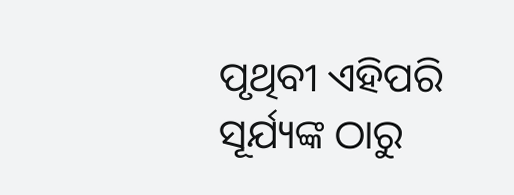ପୃଥିବୀ ଏହିପରି ସୂର୍ଯ୍ୟଙ୍କ ଠାରୁ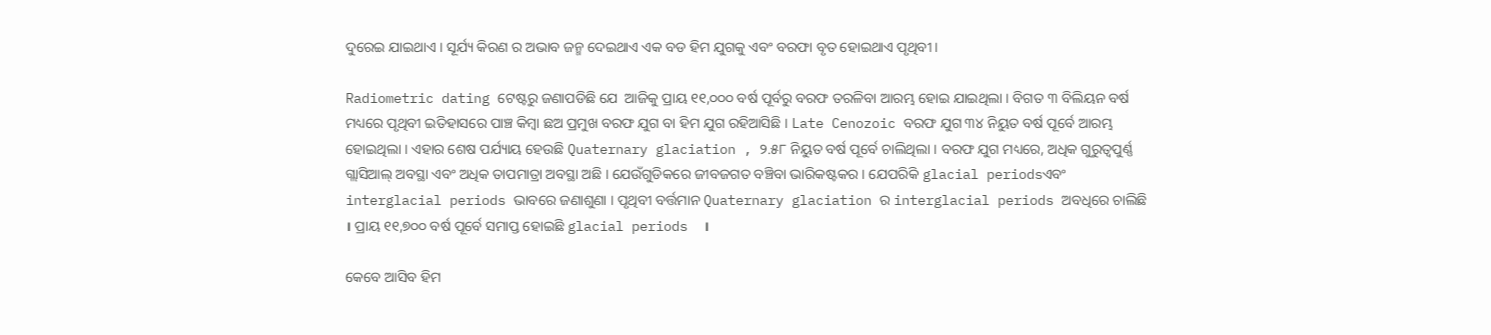ଦୁରେଇ ଯାଇଥାଏ । ସୂର୍ଯ୍ୟ କିରଣ ର ଅଭାବ ଜନ୍ମ ଦେଇଥାଏ ଏକ ବଡ ହିମ ଯୁଗକୁ ଏବଂ ବରଫା ବୃତ ହୋଇଥାଏ ପୃଥିବୀ ।

Radiometric dating ଟେଷ୍ଟରୁ ଜଣାପଡିଛି ଯେ  ଆଜିକୁ ପ୍ରାୟ ୧୧,୦୦୦ ବର୍ଷ ପୂର୍ବରୁ ବରଫ ତରଳିବା ଆରମ୍ଭ ହୋଇ ଯାଇଥିଲା । ବିଗତ ୩ ବିଲିୟନ ବର୍ଷ ମଧ୍ୟରେ ପୃଥିବୀ ଇତିହାସରେ ପାଞ୍ଚ କିମ୍ବା ଛଅ ପ୍ରମୁଖ ବରଫ ଯୁଗ ବା ହିମ ଯୁଗ ରହିଆସିଛି । Late Cenozoic ବରଫ ଯୁଗ ୩୪ ନିୟୁତ ବର୍ଷ ପୂର୍ବେ ଆରମ୍ଭ ହୋଇଥିଲା । ଏହାର ଶେଷ ପର୍ଯ୍ୟାୟ ହେଉଛି Quaternary glaciation , ୨.୫୮ ନିୟୁତ ବର୍ଷ ପୂର୍ବେ ଚାଲିଥିଲା । ବରଫ ଯୁଗ ମଧ୍ୟରେ, ଅଧିକ ଗୁରୁତ୍ୱପୁର୍ଣ୍ଣ ଗ୍ଲାସିଆଲ୍ ଅବସ୍ଥା ଏବଂ ଅଧିକ ତାପମାତ୍ରା ଅବସ୍ଥା ଅଛି । ଯେଉଁଗୁଡିକରେ ଜୀବଜଗତ ବଞ୍ଚିବା ଭାରିକଷ୍ଟକର । ଯେପରିକି glacial periodsଏବଂ interglacial periods ଭାବରେ ଜଣାଶୁଣା । ପୃଥିବୀ ବର୍ତ୍ତମାନ Quaternary glaciation ର interglacial periods ଅବଧିରେ ଚାଲିଛି । ପ୍ରାୟ ୧୧,୭୦୦ ବର୍ଷ ପୂର୍ବେ ସମାପ୍ତ ହୋଇଛି glacial periods  ।

କେବେ ଆସିବ ହିମ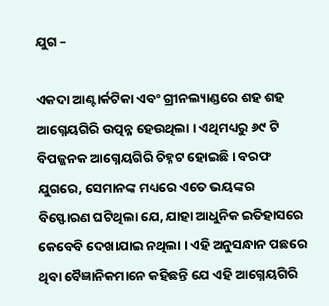ଯୁଗ –

ଏକଦା ଆଣ୍ଟାର୍କଟିକା ଏବଂ ଗ୍ରୀନଲ୍ୟାଣ୍ଡରେ ଶହ ଶହ ଆଗ୍ନେୟଗିରି ଉତ୍ପନ୍ନ ହେଉଥିଲା । ଏଥିମଧ୍ୟରୁ ୬୯ ଟି ବିପଜ୍ଜନକ ଆଗ୍ନେୟଗିରି ଚିହ୍ନଟ ହୋଇଛି । ବରଫ ଯୁଗରେ, ସେମାନଙ୍କ ମଧ୍ୟରେ ଏତେ ଭୟଙ୍କର ବିସ୍ଫୋରଣ ଘଟିଥିଲା ଯେ, ଯାହା ଆଧୁନିକ ଇତିହାସରେ କେବେବି ଦେଖାଯାଇ ନଥିଲା । ଏହି ଅନୁସନ୍ଧାନ ପଛରେ ଥିବା ବୈଜ୍ଞାନିକମାନେ କହିଛନ୍ତି ଯେ ଏହି ଆଗ୍ନେୟଗିରି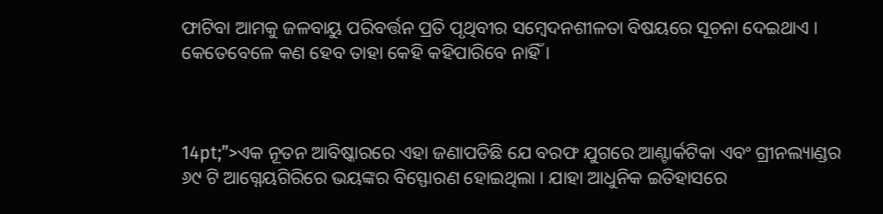ଫାଟିବା ଆମକୁ ଜଳବାୟୁ ପରିବର୍ତ୍ତନ ପ୍ରତି ପୃଥିବୀର ସମ୍ବେଦନଶୀଳତା ବିଷୟରେ ସୂଚନା ଦେଇଥାଏ । କେତେବେଳେ କଣ ହେବ ତାହା କେହି କହିପାରିବେ ନାହିଁ ।



14pt;”>ଏକ ନୂତନ ଆବିଷ୍କାରରେ ଏହା ଜଣାପଡିଛି ଯେ ବରଫ ଯୁଗରେ ଆଣ୍ଟାର୍କଟିକା ଏବଂ ଗ୍ରୀନଲ୍ୟାଣ୍ଡର ୬୯ ଟି ଆଗ୍ନେୟଗିରିରେ ଭୟଙ୍କର ବିସ୍ଫୋରଣ ହୋଇଥିଲା । ଯାହା ଆଧୁନିକ ଇତିହାସରେ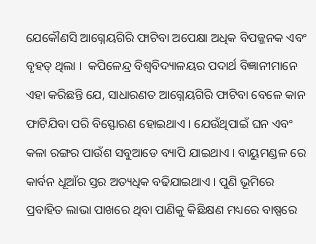ଯେକୌଣସି ଆଗ୍ନେୟଗିରି ଫାଟିବା ଅପେକ୍ଷା ଅଧିକ ବିପଜ୍ଜନକ ଏବଂ ବୃହତ୍ ଥିଲା ।  କପିଳେନ୍ଦ୍ର ବିଶ୍ୱବିଦ୍ୟାଳୟର ପଦାର୍ଥ ବିଜ୍ଞାନୀମାନେ ଏହା କରିଛନ୍ତି ଯେ, ସାଧାରଣତ ଆଗ୍ନେୟଗିରି ଫାଟିବା ବେଳେ କାନ ଫାଟିଯିବା ପରି ବିସ୍ଫୋରଣ ହୋଇଥାଏ । ଯେଉଁଥିପାଇଁ ଘନ ଏବଂ କଳା ରଙ୍ଗର ପାଉଁଶ ସବୁଆଡେ ବ୍ୟାପି ଯାଇଥାଏ । ବାୟୁମଣ୍ଡଳ ରେ କାର୍ବନ ଧୂଆଁର ସ୍ତର ଅତ୍ୟଧିକ ବଢିଯାଇଥାଏ । ପୁଣି ଭୂମିରେ ପ୍ରବାହିତ ଲାଭା ପାଖରେ ଥିବା ପାଣିକୁ କିଛିକ୍ଷଣ ମଧ୍ୟରେ ବାଷ୍ପରେ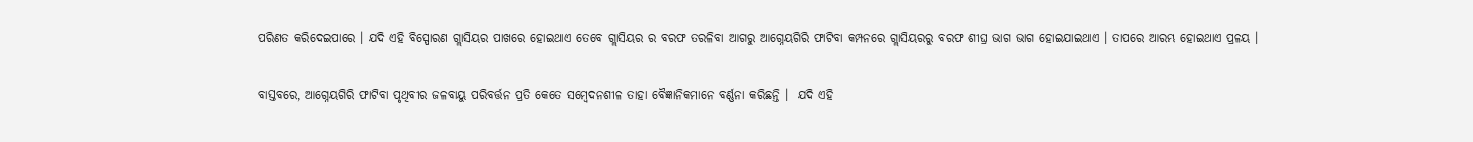ପରିଣତ କରିଦେଇପାରେ । ଯଦି ଏହି ବିସ୍ପୋରଣ ଗ୍ଲାସିୟର ପାଖରେ ହୋଇଥାଏ ତେବେ ଗ୍ଲାସିୟର ର ବରଫ ତରଳିବା ଆଗରୁ ଆଗ୍ନେୟଗିରି ଫାଟିବା କମ୍ପନରେ ଗ୍ଲାସିୟରରୁ ବରଫ ଶୀଘ୍ର ଭାଗ ଭାଗ ହୋଇଯାଇଥାଏ । ତାପରେ ଆରମ୍ଭ ହୋଇଥାଏ ପ୍ରଳୟ ।

ବାସ୍ତବରେ, ଆଗ୍ନେୟଗିରି ଫାଟିବା ପୃଥିବୀର ଜଳବାୟୁ ପରିବର୍ତ୍ତନ ପ୍ରତି କେତେ ସମ୍ବେଦନଶୀଳ ତାହା ବୈଜ୍ଞାନିକମାନେ ବର୍ଣ୍ଣନା କରିଛନ୍ତି ।  ଯଦି ଏହି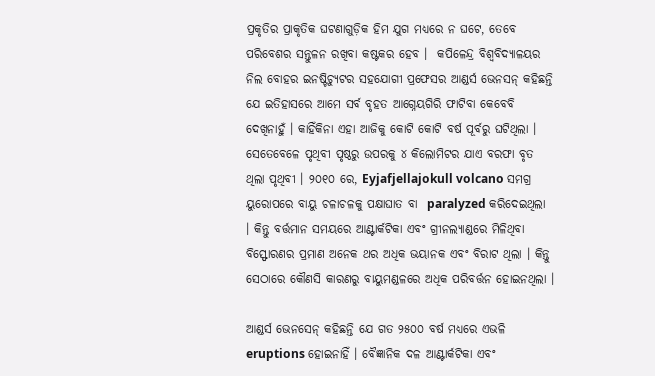ପ୍ରକୃତିର ପ୍ରାକୃତିକ ଘଟଣାଗୁଡ଼ିକ ହିମ ଯୁଗ ମଧ୍ୟରେ ନ ଘଟେ, ତେବେ ପରିବେଶର ସନ୍ତୁଳନ ରଖିବା କଷ୍ଟକର ହେବ ।  କପିଳେନ୍ଦ୍ର ବିଶ୍ୱବିଦ୍ୟାଳୟର ନିଲ ବୋହର ଇନଷ୍ଟିଚ୍ୟୁଟର ସହଯୋଗୀ ପ୍ରଫେସର ଆଣ୍ଡର୍ସ ଭେନସନ୍ କହିଛନ୍ତି ଯେ ଇତିହାସରେ ଆମେ ସର୍ବ ବୃହତ ଆଗ୍ନେୟଗିରି ଫାଟିବା କେବେବି ଦେଖିନାହୁଁ । କାହିଁକିନା ଏହା ଆଜିକୁ କୋଟି କୋଟି ବର୍ଷ ପୂର୍ବରୁ ଘଟିଥିଲା । ସେତେବେଳେ ପୃଥିବୀ ପୃଷ୍ଠରୁ ଉପରକୁ ୪ କିଲୋମିଟର ଯାଏ ବରଫା ବୃତ ଥିଲା ପୃଥିବୀ । ୨୦୧୦ ରେ, Eyjafjellajokull volcano ସମଗ୍ର ୟୁରୋପରେ ବାୟୁ ଚଳାଚଳକୁ ପକ୍ଷାଘାତ ବା  paralyzed କରିଦେଇଥିଲା । କିନ୍ତୁ ବର୍ତ୍ତମାନ ସମୟରେ ଆଣ୍ଟାର୍କଟିକା ଏବଂ ଗ୍ରୀନଲ୍ୟାଣ୍ଡରେ ମିଳିଥିବା ବିସ୍ଫୋରଣର ପ୍ରମାଣ ଅନେକ ଥର ଅଧିକ ଭୟାନକ ଏବଂ ବିରାଟ ଥିଲା । କିନ୍ତୁ ସେଠାରେ କୌଣସି କାରଣରୁ ବାୟୁମଣ୍ଡଳରେ ଅଧିକ ପରିବର୍ତ୍ତନ ହୋଇନଥିଲା ।

ଆଣ୍ଡର୍ସ ଭେନସେନ୍ କହିଛନ୍ତି ଯେ ଗତ ୨୫୦୦ ବର୍ଷ ମଧ୍ୟରେ ଏଭଳି eruptions ହୋଇନାହିଁ । ବୈଜ୍ଞାନିକ ଦଳ ଆଣ୍ଟାର୍କଟିକା ଏବଂ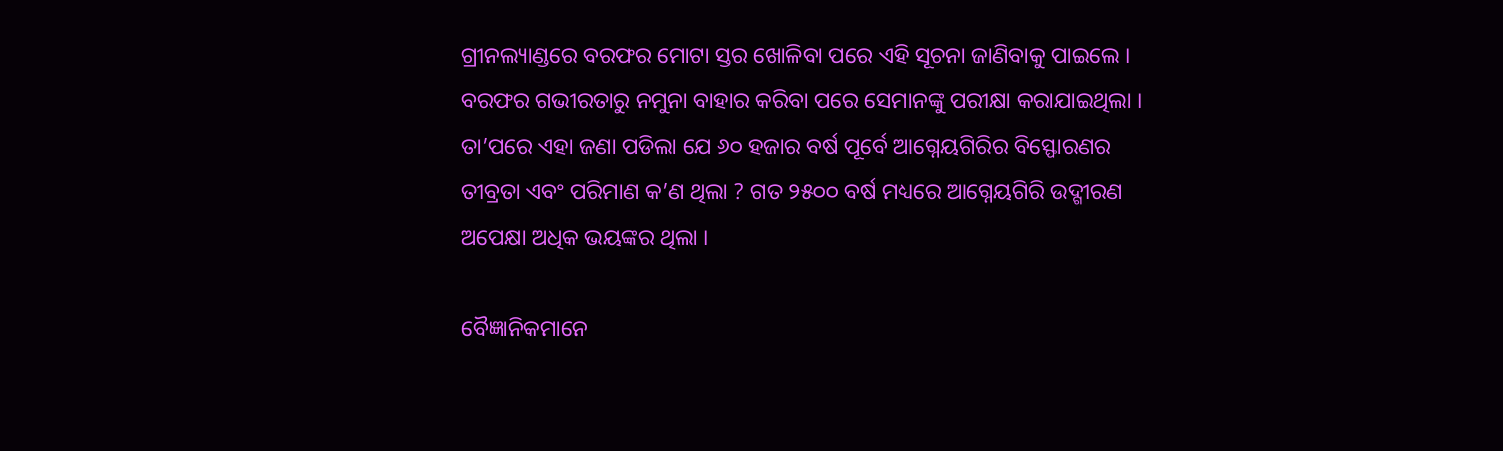ଗ୍ରୀନଲ୍ୟାଣ୍ଡରେ ବରଫର ମୋଟା ସ୍ତର ଖୋଳିବା ପରେ ଏହି ସୂଚନା ଜାଣିବାକୁ ପାଇଲେ । ବରଫର ଗଭୀରତାରୁ ନମୁନା ବାହାର କରିବା ପରେ ସେମାନଙ୍କୁ ପରୀକ୍ଷା କରାଯାଇଥିଲା । ତା’ପରେ ଏହା ଜଣା ପଡିଲା ଯେ ୬୦ ହଜାର ବର୍ଷ ପୂର୍ବେ ଆଗ୍ନେୟଗିରିର ବିସ୍ଫୋରଣର ତୀବ୍ରତା ଏବଂ ପରିମାଣ କ’ଣ ଥିଲା ? ଗତ ୨୫୦୦ ବର୍ଷ ମଧ୍ୟରେ ଆଗ୍ନେୟଗିରି ଉଦ୍ଗୀରଣ ଅପେକ୍ଷା ଅଧିକ ଭୟଙ୍କର ଥିଲା ।

ବୈଜ୍ଞାନିକମାନେ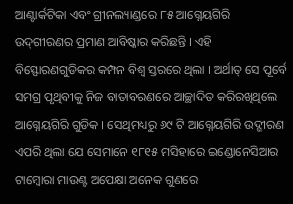ଆଣ୍ଟାର୍କଟିକା ଏବଂ ଗ୍ରୀନଲ୍ୟାଣ୍ଡରେ ୮୫ ଆଗ୍ନେୟଗିରି ଉଦ୍‌ଗୀରଣର ପ୍ରମାଣ ଆବିଷ୍କାର କରିଛନ୍ତି । ଏହି ବିସ୍ଫୋରଣଗୁଡିକର କମ୍ପନ ବିଶ୍ୱ ସ୍ତରରେ ଥିଲା । ଅର୍ଥାତ୍ ସେ ପୂର୍ବେ ସମଗ୍ର ପୃଥିବୀକୁ ନିଜ ବାତାବରଣରେ ଆଚ୍ଛାଦିତ କରିରଖିଥିଲେ ଆଗ୍ନେୟଗିରି ଗୁଡିକ । ସେଥିମଧ୍ୟରୁ ୬୯ ଟି ଆଗ୍ନେୟଗିରି ଉଦ୍ଗୀରଣ ଏପରି ଥିଲା ଯେ ସେମାନେ ୧୮୧୫ ମସିହାରେ ଇଣ୍ଡୋନେସିଆର ଟାମ୍ବୋରା ମାଉଣ୍ଟ ଅପେକ୍ଷା ଅନେକ ଗୁଣରେ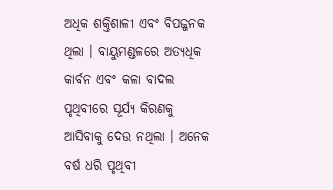ଅଧିକ ଶକ୍ତିଶାଳୀ ଏବଂ ବିପଜ୍ଜନକ ଥିଲା । ବାୟୁମଣ୍ଡଳରେ ଅତ୍ୟଧିକ କାର୍ବନ ଏବଂ କଳା ବାଦଲ ପୃଥିବୀରେ ସୂର୍ଯ୍ୟ କିରଣକୁ ଆସିବାକୁ ଦେଉ ନଥିଲା । ଅନେକ ବର୍ଷ ଧରି ପୃଥିବୀ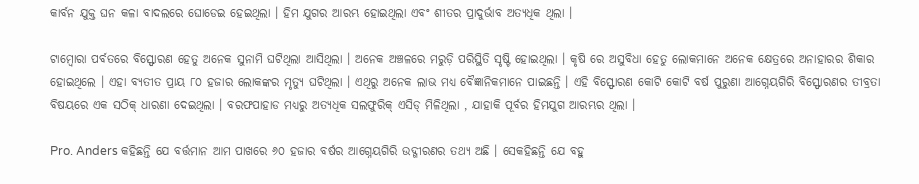କାର୍ବନ ଯୁକ୍ତ ଘନ କଳା ବାଦଲରେ ଘୋଡେଇ ହେଇଥିଲା । ହିମ ଯୁଗର ଆରମ୍ଭ ହୋଇଥିଲା ଏବଂ ଶୀତର ପ୍ରାଦୁର୍ଭାବ ଅତ୍ୟଧିକ ଥିଲା ।

ଟାମ୍ବୋରା ପର୍ବତରେ ବିସ୍ଫୋରଣ ହେତୁ ଅନେକ ସୁନାମି ଘଟିଥିଲା ଆସିଥିଲା । ଅନେକ ଅଞ୍ଚଳରେ ମରୁଡ଼ି ପରିସ୍ଥିତି ସୃଷ୍ଟି ହୋଇଥିଲା । କୃଷି ରେ ଅସୁବିଧା ହେତୁ ଲୋକମାନେ ଅନେକ କ୍ଷେତ୍ରରେ ଅନାହାରର ଶିକାର ହୋଇଥିଲେ । ଏହା ବ୍ୟତୀତ ପ୍ରାୟ ୮୦ ହଜାର ଲୋକଙ୍କର ମୃତ୍ୟୁ ଘଟିଥିଲା । ଏଥିରୁ ଅନେକ ଲାଭ ମଧ୍ୟ ବୈଜ୍ଞାନିକମାନେ ପାଇଛନ୍ତି । ଏହି ବିସ୍ଫୋରଣ କୋଟି କୋଟି ବର୍ଷ ପୁରୁଣା ଆଗ୍ନେୟଗିରି ବିସ୍ଫୋରଣର ତୀବ୍ରତା ବିଷୟରେ ଏକ ସଠିକ୍ ଧାରଣା ଦେଇଥିଲା । ବରଫପାହାଡ ମଧ୍ୟରୁ ଅତ୍ୟଧିକ ସଲଫୁରିକ୍ ଏସିଡ୍ ମିଳିଥିଲା , ଯାହାକି ପୂର୍ବର ହିମଯୁଗ ଆରମ୍ଭର ଥିଲା ।

Pro. Anders କହିଛନ୍ତି ଯେ ବର୍ତ୍ତମାନ ଆମ ପାଖରେ ୬୦ ହଜାର ବର୍ଷର ଆଗ୍ନେୟଗିରି ଉଦ୍ଗୀରଣର ତଥ୍ୟ ଅଛି । ସେକହିଛନ୍ତି ଯେ ବହୁ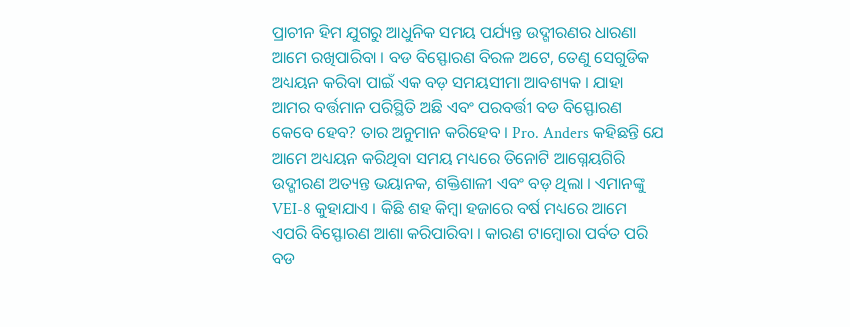ପ୍ରାଚୀନ ହିମ ଯୁଗରୁ ଆଧୁନିକ ସମୟ ପର୍ଯ୍ୟନ୍ତ ଉଦ୍ଗୀରଣର ଧାରଣା ଆମେ ରଖିପାରିବା । ବଡ ବିସ୍ଫୋରଣ ବିରଳ ଅଟେ, ତେଣୁ ସେଗୁଡିକ ଅଧ୍ୟୟନ କରିବା ପାଇଁ ଏକ ବଡ଼ ସମୟସୀମା ଆବଶ୍ୟକ । ଯାହା ଆମର ବର୍ତ୍ତମାନ ପରିସ୍ଥିତି ଅଛି ଏବଂ ପରବର୍ତ୍ତୀ ବଡ ବିସ୍ଫୋରଣ କେବେ ହେବ? ତାର ଅନୁମାନ କରିହେବ । Pro. Anders କହିଛନ୍ତି ଯେ ଆମେ ଅଧ୍ୟୟନ କରିଥିବା ସମୟ ମଧ୍ୟରେ ତିନୋଟି ଆଗ୍ନେୟଗିରି ଉଦ୍ଗୀରଣ ଅତ୍ୟନ୍ତ ଭୟାନକ, ଶକ୍ତିଶାଳୀ ଏବଂ ବଡ଼ ଥିଲା । ଏମାନଙ୍କୁ VEI-8 କୁହାଯାଏ । କିଛି ଶହ କିମ୍ବା ହଜାରେ ବର୍ଷ ମଧ୍ୟରେ ଆମେ ଏପରି ବିସ୍ଫୋରଣ ଆଶା କରିପାରିବା । କାରଣ ଟାମ୍ବୋରା ପର୍ବତ ପରି ବଡ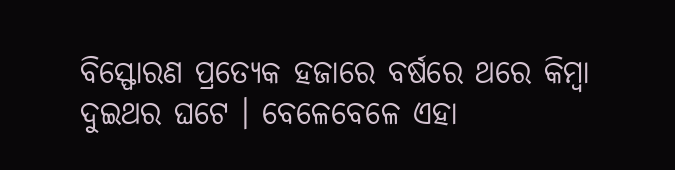ବିସ୍ଫୋରଣ ପ୍ରତ୍ୟେକ ହଜାରେ ବର୍ଷରେ ଥରେ କିମ୍ବା ଦୁଇଥର ଘଟେ । ବେଳେବେଳେ ଏହା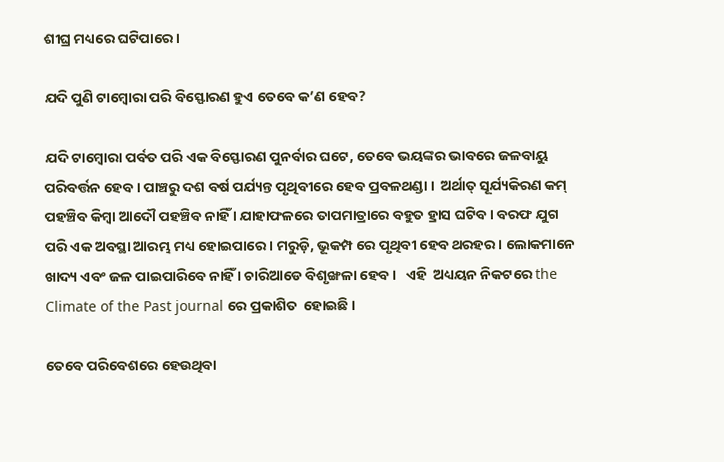ଶୀଘ୍ର ମଧ୍ୟରେ ଘଟିପାରେ ।

ଯଦି ପୁଣି ଟାମ୍ବୋରା ପରି ବିସ୍ଫୋରଣ ହୁଏ ତେବେ କ’ଣ ହେବ?

ଯଦି ଟାମ୍ବୋରା ପର୍ବତ ପରି ଏକ ବିସ୍ଫୋରଣ ପୁନର୍ବାର ଘଟେ, ତେବେ ଭୟଙ୍କର ଭାବରେ ଜଳବାୟୁ ପରିବର୍ତ୍ତନ ହେବ । ପାଞ୍ଚରୁ ଦଶ ବର୍ଷ ପର୍ଯ୍ୟନ୍ତ ପୃଥିବୀରେ ହେବ ପ୍ରବଳଥଣ୍ଡା ।  ଅର୍ଥାତ୍ ସୂର୍ଯ୍ୟକିରଣ କମ୍ ପହଞ୍ଚିବ କିମ୍ବା ଆଦୌ ପହଞ୍ଚିବ ନାହିଁ । ଯାହାଫଳରେ ତାପମାତ୍ରାରେ ବହୁତ ହ୍ରାସ ଘଟିବ । ବରଫ ଯୁଗ ପରି ଏକ ଅବସ୍ଥା ଆରମ୍ଭ ମଧ୍ୟ ହୋଇପାରେ । ମରୁଡ଼ି, ଭୂକମ୍ପ ରେ ପୃଥିବୀ ହେବ ଥରହର । ଲୋକମାନେ ଖାଦ୍ୟ ଏବଂ ଜଳ ପାଇପାରିବେ ନାହିଁ । ଚାରିଆଡେ ବିଶୃଙ୍ଖଳା ହେବ ।   ଏହି  ଅଧ୍ୟୟନ ନିକଟରେ the Climate of the Past journal ରେ ପ୍ରକାଶିତ  ହୋଇଛି ।

ତେବେ ପରିବେଶରେ ହେଉଥିବା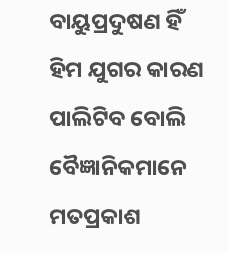ବାୟୁପ୍ରଦୁଷଣ ହିଁ ହିମ ଯୁଗର କାରଣ ପାଲିଟିବ ବୋଲି ବୈଜ୍ଞାନିକମାନେ ମତପ୍ରକାଶ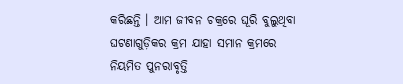କରିଛନ୍ତି । ଆମ ଜୀବନ ଚକ୍ରରେ ଘୂରି ବୁଲୁଥିବା ଘଟଣାଗୁଡ଼ିକର କ୍ରମ ଯାହା ସମାନ କ୍ରମରେ ନିୟମିତ ପୁନରାବୃତ୍ତି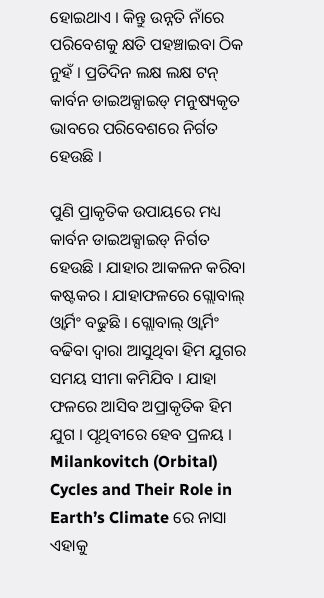ହୋଇଥାଏ । କିନ୍ତୁ ଉନ୍ନତି ନାଁରେ ପରିବେଶକୁ କ୍ଷତି ପହଞ୍ଚାଇବା ଠିକ ନୁହଁ । ପ୍ରତିଦିନ ଲକ୍ଷ ଲକ୍ଷ ଟନ୍ କାର୍ବନ ଡାଇଅକ୍ସାଇଡ୍ ମନୁଷ୍ୟକୃତ ଭାବରେ ପରିବେଶରେ ନିର୍ଗତ ହେଉଛି ।

ପୁଣି ପ୍ରାକୃତିକ ଉପାୟରେ ମଧ୍ୟ କାର୍ବନ ଡାଇଅକ୍ସାଇଡ୍ ନିର୍ଗତ ହେଉଛି । ଯାହାର ଆକଳନ କରିବା କଷ୍ଟକର । ଯାହାଫଳରେ ଗ୍ଲୋବାଲ୍ ଓ୍ୱାର୍ମିଂ ବଢୁଛି । ଗ୍ଲୋବାଲ୍ ଓ୍ୱାର୍ମିଂ ବଢିବା ଦ୍ୱାରା ଆସୁଥିବା ହିମ ଯୁଗର ସମୟ ସୀମା କମିଯିବ । ଯାହା ଫଳରେ ଆସିବ ଅପ୍ରାକୃତିକ ହିମ ଯୁଗ । ପୃଥିବୀରେ ହେବ ପ୍ରଳୟ । Milankovitch (Orbital) Cycles and Their Role in Earth’s Climate ରେ ନାସା ଏହାକୁ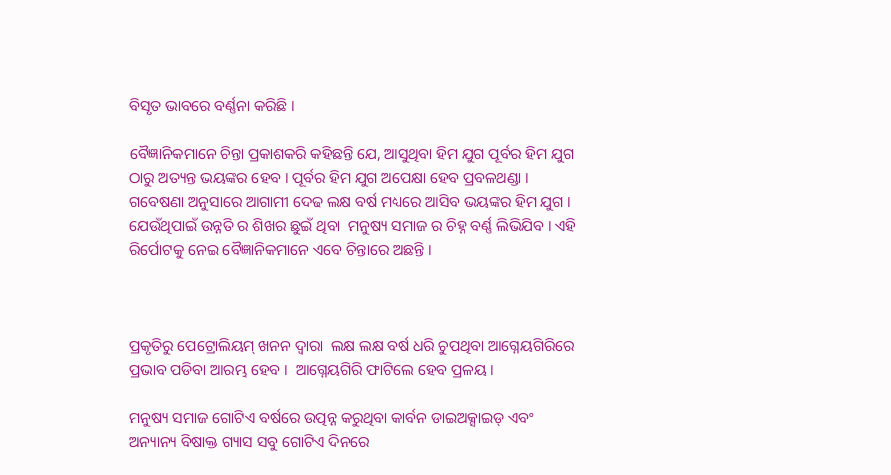ବିସୃତ ଭାବରେ ବର୍ଣ୍ଣନା କରିଛି ।

ବୈଜ୍ଞାନିକମାନେ ଚିନ୍ତା ପ୍ରକାଶକରି କହିଛନ୍ତି ଯେ, ଆସୁଥିବା ହିମ ଯୁଗ ପୂର୍ବର ହିମ ଯୁଗ ଠାରୁ ଅତ୍ୟନ୍ତ ଭୟଙ୍କର ହେବ । ପୂର୍ବର ହିମ ଯୁଗ ଅପେକ୍ଷା ହେବ ପ୍ରବଳଥଣ୍ଡା । ଗବେଷଣା ଅନୁସାରେ ଆଗାମୀ ଦେଢ ଲକ୍ଷ ବର୍ଷ ମଧ୍ୟରେ ଆସିବ ଭୟଙ୍କର ହିମ ଯୁଗ । ଯେଉଁଥିପାଇଁ ଉନ୍ନତି ର ଶିଖର ଛୁଇଁ ଥିବା  ମନୁଷ୍ୟ ସମାଜ ର ଚିହ୍ନ ବର୍ଣ୍ଣ ଲିଭିଯିବ । ଏହି ରିର୍ପୋଟକୁ ନେଇ ବୈଜ୍ଞାନିକମାନେ ଏବେ ଚିନ୍ତାରେ ଅଛନ୍ତି ।



ପ୍ରକୃତିରୁ ପେଟ୍ରୋଲିୟମ୍ ଖନନ ଦ୍ୱାରା  ଲକ୍ଷ ଲକ୍ଷ ବର୍ଷ ଧରି ଚୁପଥିବା ଆଗ୍ନେୟଗିରିରେ ପ୍ରଭାବ ପଡିବା ଆରମ୍ଭ ହେବ ।  ଆଗ୍ନେୟଗିରି ଫାଟିଲେ ହେବ ପ୍ରଳୟ ।

ମନୁଷ୍ୟ ସମାଜ ଗୋଟିଏ ବର୍ଷରେ ଉତ୍ପନ୍ନ କରୁଥିବା କାର୍ବନ ଡାଇଅକ୍ସାଇଡ୍ ଏବଂ ଅନ୍ୟାନ୍ୟ ବିଷାକ୍ତ ଗ୍ୟାସ ସବୁ ଗୋଟିଏ ଦିନରେ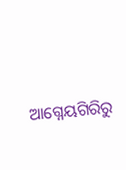ଆଗ୍ନେୟଗିରିରୁ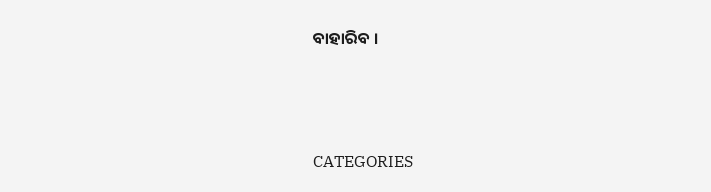ବାହାରିବ ।



CATEGORIES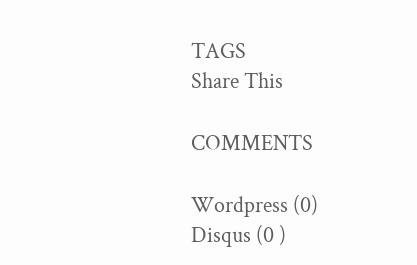TAGS
Share This

COMMENTS

Wordpress (0)
Disqus (0 )